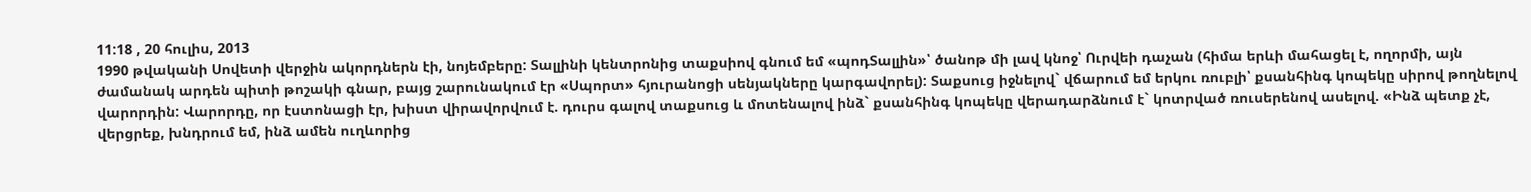11:18 , 20 հուլիս, 2013
1990 թվականի Սովետի վերջին ակորդներն էի, նոյեմբերը: Տալլինի կենտրոնից տաքսիով գնում եմ «պոդՏալլին»՝ ծանոթ մի լավ կնոջ՝ Ուրվեի դաչան (հիմա երևի մահացել է, ողորմի, այն ժամանակ արդեն պիտի թոշակի գնար, բայց շարունակում էր «Սպորտ» հյուրանոցի սենյակները կարգավորել): Տաքսուց իջնելով` վճարում եմ երկու ռուբլի՝ քսանհինգ կոպեկը սիրով թողնելով վարորդին: Վարորդը, որ էստոնացի էր, խիստ վիրավորվում է. դուրս գալով տաքսուց և մոտենալով ինձ` քսանհինգ կոպեկը վերադարձնում է` կոտրված ռուսերենով ասելով. «Ինձ պետք չէ, վերցրեք, խնդրում եմ, ինձ ամեն ուղևորից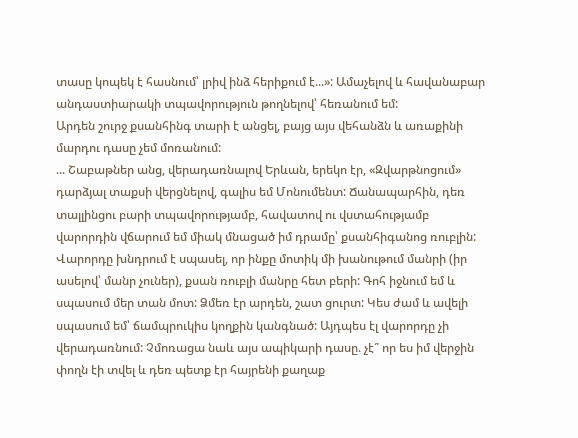տասը կոպեկ է հասնում՝ լրիվ ինձ հերիքում է...»: Ամաչելով և հավանաբար անդաստիարակի տպավորություն թողնելով՝ հեռանում եմ:
Արդեն շուրջ քսանհինգ տարի է անցել, բայց այս վեհանձն և առաքինի մարդու դասը չեմ մոռանում:
... Շաբաթներ անց, վերադառնալով Երևան, երեկո էր, «Զվարթնոցում» դարձյալ տաքսի վերցնելով, գալիս եմ Մոնումենտ: Ճանապարհին, դեռ տալլինցու բարի տպավորությամբ, հավատով ու վստահությամբ վարորդին վճարում եմ միակ մնացած իմ դրամը՝ քսանհիգանոց ռուբլին: Վարորդը խնդրում է սպասել, որ ինքը մոտիկ մի խանութում մանրի (իր ասելով՝ մանր չուներ), քսան ռուբլի մանրը հետ բերի: Գոհ իջնում եմ և սպասում մեր տան մոտ: Ձմեռ էր արդեն, շատ ցուրտ: Կես ժամ և ավելի սպասում եմ՝ ճամպրուկիս կողքին կանգնած: Այդպես էլ վարորդը չի վերադառնում: Չմոռացա նաև այս ապիկարի դասը. չէ՞ որ ես իմ վերջին փողն էի տվել և դեռ պետք էր հայրենի քաղաք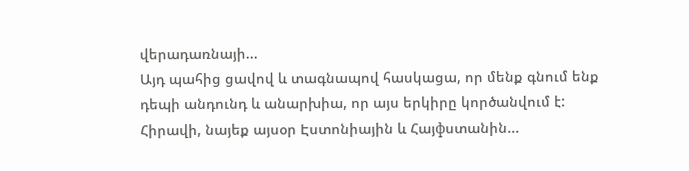վերադառնայի...
Այդ պահից ցավով և տագնապով հասկացա, որ մենք գնում ենք դեպի անդունդ և անարխիա, որ այս երկիրը կործանվում է:
Հիրավի, նայեք այսօր Էստոնիային և Հայфստանին...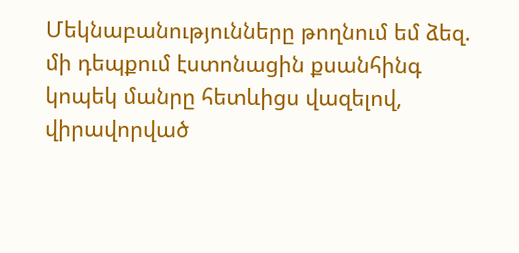Մեկնաբանությունները թողնում եմ ձեզ. մի դեպքում էստոնացին քսանհինգ կոպեկ մանրը հետևիցս վազելով, վիրավորված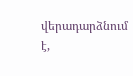վերադարձնում է,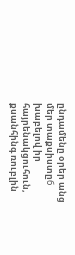ընդամենը օրեր անց մեր տաքսիստըб խաբելով իր հայրենակցուհուն, քսանհինգ ռուբլին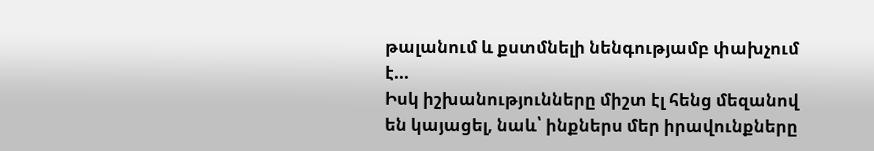թալանում և քստմնելի նենգությամբ փախչում է...
Իսկ իշխանությունները միշտ էլ հենց մեզանով են կայացել, նաև՝ ինքներս մեր իրավունքները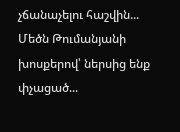չճանաչելու հաշվին...
Մեծն Թումանյանի խոսքերով՝ ներսից ենք փչացած...